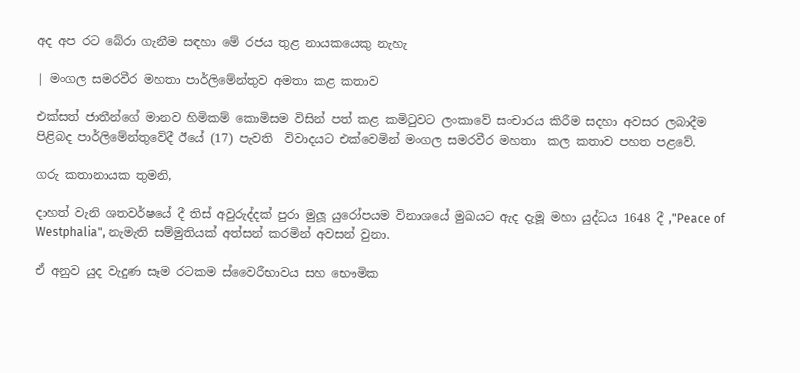අද අප රට බේරා ගැනීම සඳහා මේ රජය තුළ නායකයෙකු නැහැ

| මංගල සමරවීර මහතා පාර්ලිමේන්තුව අමතා කළ කතාව

එක්සත් ජාතීන්ගේ මානව හිමිකම් කොමිසම විසින් පත් කළ කමිටුවට ලංකාවේ සංචාරය කිරීම සදහා අවසර ලබාදීම පිළිබද පාර්ලිමේන්තුවේදී ඊයේ (17) පැවති  විවාදයට එක්වෙමින් මංගල සමරවීර මහතා  කල කතාව පහත පළවේ.

ගරු කතානායක තුමනි,

දාහත් වැනි ශතවර්ෂයේ දී තිස් අවුරුද්දක් පුරා මුලූ යුරෝපයම විනාශයේ මුඛයට ඇද දැමූ මහා යුද්ධය 1648 දී ,"Peace of Westphalia", නැමැති සම්මුතියක් අත්සන් කරමින් අවසන් වුනා.

ඒ අනුව යුද වැදුණ සෑම රටකම ස්වෛරීභාවය සහ භෞමික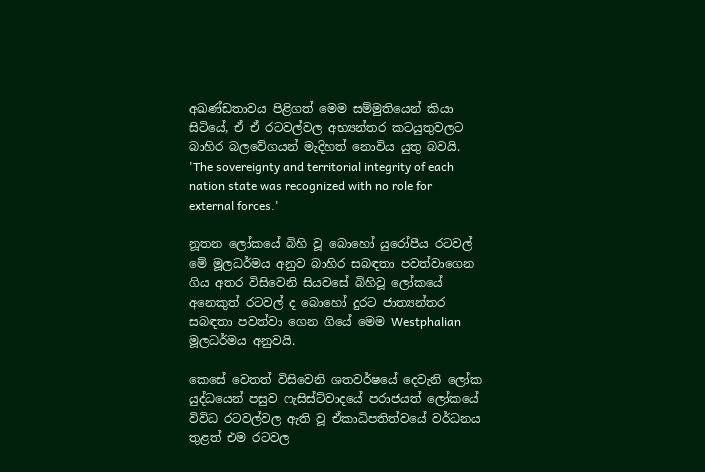අඛණ්ඩතාවය පිළිගත් මෙම සම්මුතියෙන් කියා සිටියේ, ඒ ඒ රටවල්වල අභ්‍යන්තර කටයුතුවලට බාහිර බලවේගයන් මැදිහත් නොවිය යුතු බවයි.    'The sovereignty and territorial integrity of each nation state was recognized with no role for external forces.'

නූතන ලෝකයේ බිහි වූ බොහෝ යුරෝපීය රටවල් මේ මූලධර්මය අනුව බාහිර සබඳතා පවත්වාගෙන ගිය අතර විසිවෙනි සියවසේ බිහිවූ ලෝකයේ අනෙකුත් රටවල් ද බොහෝ දුරට ජාත්‍යන්තර සබඳතා පවත්වා ගෙන ගියේ මෙම Westphalian මූලධර්මය අනුවයි.

කෙසේ වෙතත් විසිවෙනි ශතවර්ෂයේ දෙවැනි ලෝක යුද්ධයෙන් පසුව ෆැසිස්ට්වාදයේ පරාජයත් ලෝකයේ විවිධ රටවල්වල ඇති වූ ඒකාධිපතිත්වයේ වර්ධනය තුළත් එම රටවල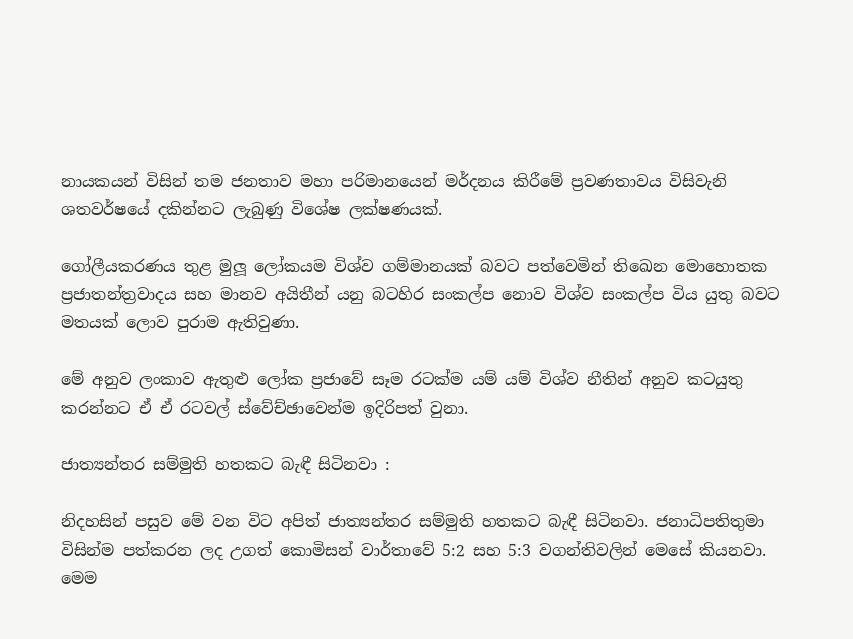නායකයන් විසින් තම ජනතාව මහා පරිමානයෙන් මර්දනය කිරීමේ ප්‍රවණතාවය විසිවැනි ශතවර්ෂයේ දකින්නට ලැබුණු විශේෂ ලක්ෂණයක්.

ගෝලීයකරණය තුළ මුලූ ලෝකයම විශ්ව ගම්මානයක් බවට පත්වෙමින් තිඛෙන මොහොතක ප්‍රජාතන්ත්‍රවාදය සහ මානව අයිතීන් යනු බටහිර සංකල්ප නොව විශ්ව සංකල්ප විය යුතු බවට මතයක් ලොව පුරාම ඇතිවුණා.

මේ අනුව ලංකාව ඇතුළු ලෝක ප්‍රජාවේ සෑම රටක්ම යම් යම් විශ්ව නීතින් අනුව කටයුතු කරන්නට ඒ ඒ රටවල් ස්වේච්ඡාවෙන්ම ඉදිරිපත් වුනා.

ජාත්‍යන්තර සම්මුති හතකට බැඳී සිටිනවා :

නිදහසින් පසුව මේ වන විට අපිත් ජාත්‍යන්තර සම්මුති හතකට බැඳී සිටිනවා. ජනාධිපතිතුමා විසින්ම පත්කරන ලද උගත් කොමිසන් වාර්තාවේ 5:2 සහ 5:3 වගන්තිවලින් මෙසේ කියනවා. මෙම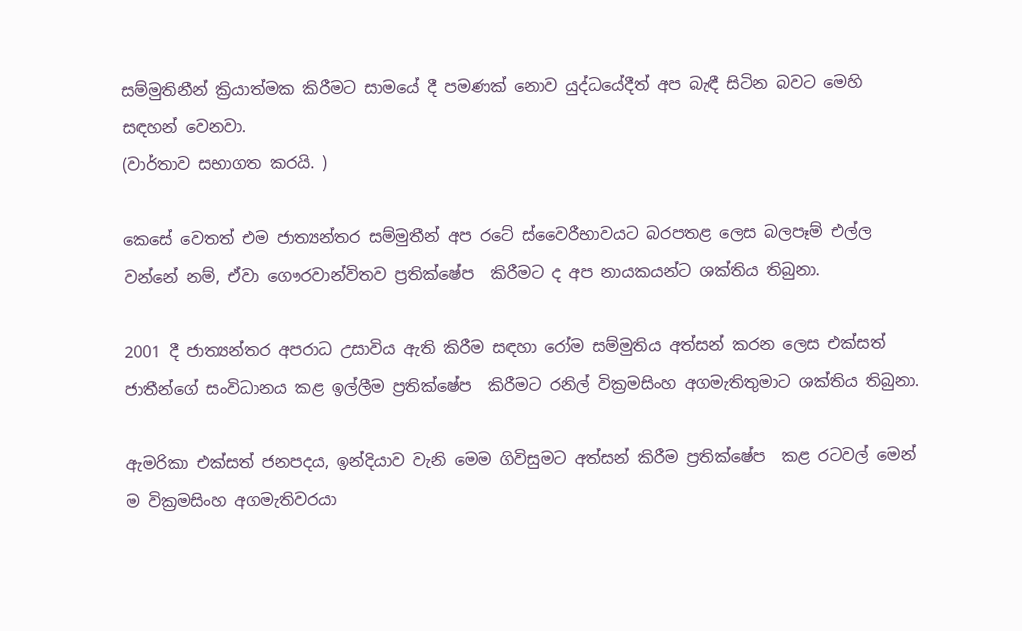සම්මුතිනීන් ක්‍රියාත්මක කිරීමට සාමයේ දී පමණක් නොව යුද්ධයේදීත් අප බැඳී සිටින බවට මෙහි සඳහන් වෙනවා.
(වාර්තාව සභාගත කරයි. )

කෙසේ වෙතත් එම ජාත්‍යන්තර සම්මුතීන් අප රටේ ස්වෛරීභාවයට බරපතළ ලෙස බලපෑම් එල්ල වන්නේ නම්, ඒවා ගෞරවාන්විතව ප්‍රතික්ෂේප  කිරීමට ද අප නායකයන්ට ශක්තිය තිබුනා.

2001 දී ජාත්‍යන්තර අපරාධ උසාවිය ඇති කිරීම සඳහා රෝම සම්මුතිය අත්සන් කරන ලෙස එක්සත් ජාතීන්ගේ සංවිධානය කළ ඉල්ලීම ප්‍රතික්ෂේප  කිරීමට රනිල් වික්‍රමසිංහ අගමැතිතුමාට ශක්තිය තිබුනා.

ඇමරිකා එක්සත් ජනපදය, ඉන්දියාව වැනි මෙම ගිවිසුමට අත්සන් කිරීම ප්‍රතික්ෂේප  කළ රටවල් මෙන් ම වික්‍රමසිංහ අගමැතිවරයා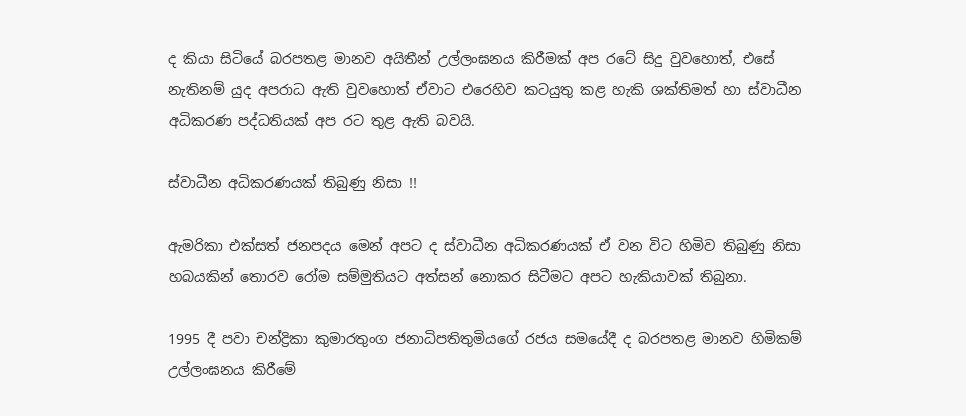ද කියා සිටියේ බරපතළ මානව අයිතීන් උල්ලංඝනය කිරීමක් අප රටේ සිදු වුවහොත්, එසේ නැතිනම් යුද අපරාධ ඇති වුවහොත් ඒවාට එරෙහිව කටයුතු කළ හැකි ශක්තිමත් හා ස්වාධීන අධිකරණ පද්ධතියක් අප රට තුළ ඇති බවයි.

ස්වාධීන අධිකරණයක් තිබුණු නිසා !!

ඇමරිකා එක්සත් ජනපදය මෙන් අපට ද ස්වාධීන අධිකරණයක් ඒ වන විට හිමිව තිබුණු නිසා හබයකින් තොරව රෝම සම්මුතියට අත්සන් නොකර සිටීමට අපට හැකියාවක් තිබුනා.

1995 දී පවා චන්ද්‍රිකා කුමාරතුංග ජනාධිපතිතුමියගේ රජය සමයේදී ද බරපතළ මානව හිමිකම් උල්ලංඝනය කිරීමේ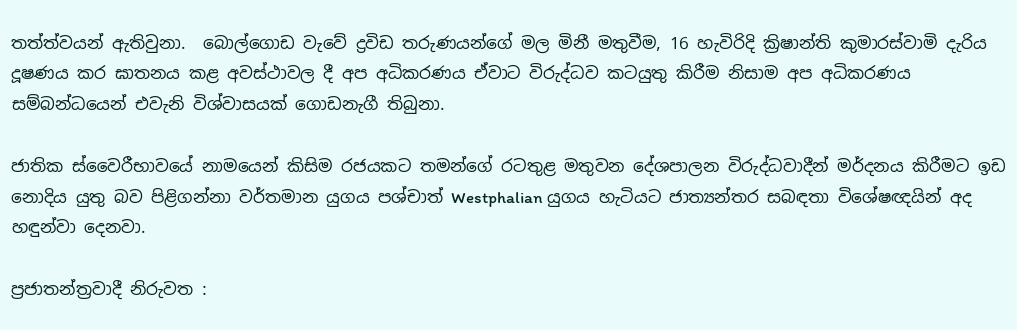තත්ත්වයන් ඇතිවුනා.  බොල්ගොඩ වැවේ ද්‍රවිඩ තරුණයන්ගේ මල මිනී මතුවීම, 16 හැවිරිදි ක්‍රිෂාන්ති කුමාරස්වාමි දැරිය දූෂණය කර ඝාතනය කළ අවස්ථාවල දී අප අධිකරණය ඒවාට විරුද්ධව කටයුතු කිරීම නිසාම අප අධිකරණය සම්බන්ධයෙන් එවැනි විශ්වාසයක් ගොඩනැගී තිබුනා.

ජාතික ස්වෛරීභාවයේ නාමයෙන් කිසිම රජයකට තමන්ගේ රටතුළ මතුවන දේශපාලන විරුද්ධවාදීන් මර්දනය කිරීමට ඉඩ නොදිය යුතු බව පිළිගන්නා වර්තමාන යුගය පශ්චාත් Westphalian යුගය හැටියට ජාත්‍යන්තර සබඳතා විශේෂඥයින් අද හඳුන්වා දෙනවා.

ප්‍රජාතන්ත්‍රවාදී නිරුවත :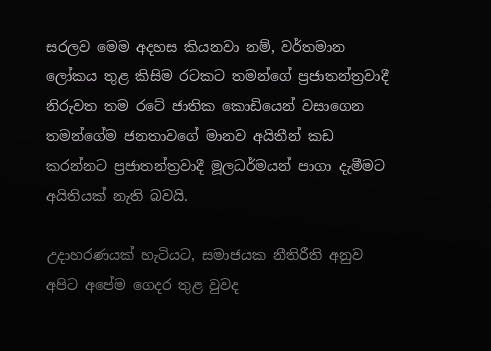සරලව මෙම අදහස කියනවා නම්, වර්තමාන ලෝකය තුළ කිසිම රටකට තමන්ගේ ප්‍රජාතන්ත්‍රවාදී නිරුවත තම රටේ ජාතික කොඩියෙන් වසාගෙන තමන්ගේම ජනතාවගේ මානව අයිතීන් කඩ කරන්නට ප්‍රජාතන්ත්‍රවාදී මූලධර්මයන් පාගා දැමීමට අයිතියක් නැති බවයි.

උදාහරණයක් හැටියට, සමාජයක නීතිරීති අනුව අපිට අපේම ගෙදර තුළ වුවද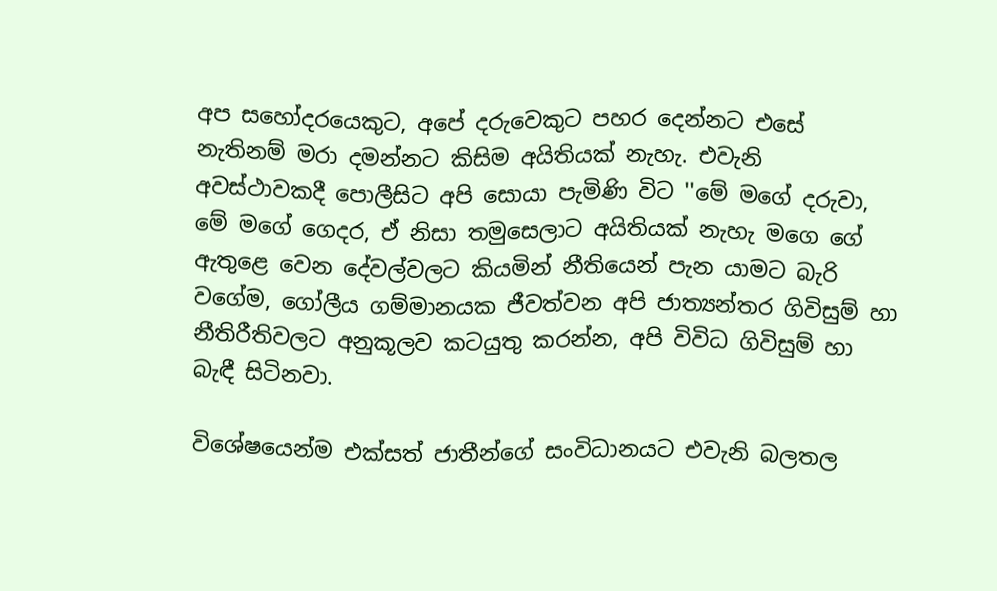අප සහෝදරයෙකුට, අපේ දරුවෙකුට පහර දෙන්නට එසේ නැතිනම් මරා දමන්නට කිසිම අයිතියක් නැහැ. එවැනි අවස්ථාවකදී පොලීසිට අපි සොයා පැමිණි විට ''මේ මගේ දරුවා, මේ මගේ ගෙදර, ඒ නිසා තමුසෙලාට අයිතියක් නැහැ මගෙ ගේ ඇතුළෙ වෙන දේවල්වලට කියමින් නීතියෙන් පැන යාමට බැරි වගේම, ගෝලීය ගම්මානයක ජීවත්වන අපි ජාත්‍යන්තර ගිවිසුම් හා නීතිරීතිවලට අනුකූලව කටයුතු කරන්න, අපි විවිධ ගිවිසුම් හා බැඳී සිටිනවා.

විශේෂයෙන්ම එක්සත් ජාතීන්ගේ සංවිධානයට එවැනි බලතල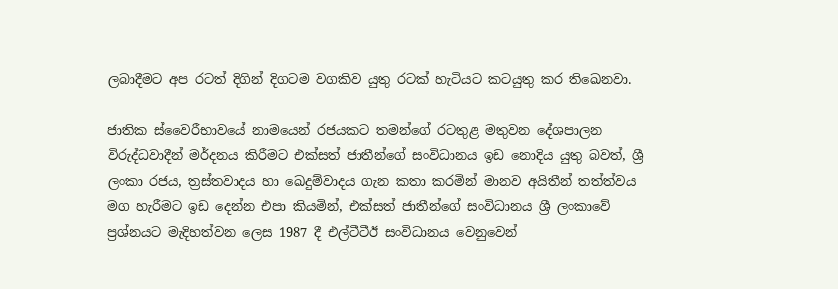ලබාදීමට අප රටත් දිගින් දිගටම වගකිව යුතු රටක් හැටියට කටයුතු කර තිඛෙනවා.

ජාතික ස්වෛරීභාවයේ නාමයෙන් රජයකට තමන්ගේ රටතුළ මතුවන දේශපාලන විරුද්ධවාදීන් මර්දනය කිරීමට එක්සත් ජාතීන්ගේ සංවිධානය ඉඩ නොදිය යුතු බවත්, ශ්‍රී ලංකා රජය, ත්‍රස්තවාදය හා ඛෙදුම්වාදය ගැන කතා කරමින් මානව අයිතීන් තත්ත්වය මග හැරීමට ඉඩ දෙන්න එපා කියමින්, එක්සත් ජාතීන්ගේ සංවිධානය ශ්‍රී ලංකාවේ ප්‍රශ්නයට මැදිහත්වන ලෙස 1987 දී එල්ටීටීඊ සංවිධානය වෙනුවෙන්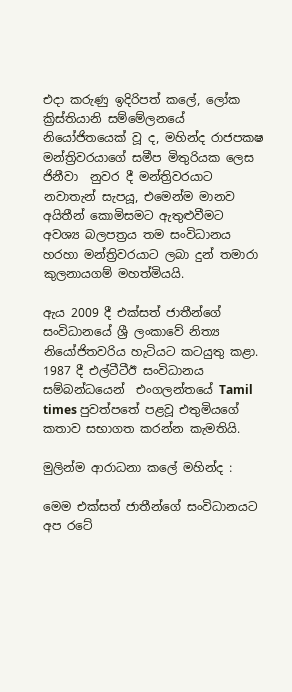එදා කරුණු ඉදිරිපත් කලේ, ලෝක ක්‍රිස්තියානි සම්මේලනයේ නියෝජිතයෙක් වූ ද, මහින්ද රාජපක‍ෂ මන්ත්‍රිවරයාගේ සමීප මිතුරියක ලෙස ජිනීවා  නුවර දී මන්ත්‍රිවරයාට නවාතැන් සැපයූ, එමෙන්ම මානව අයිතීන් කොමිසමට ඇතුළුවීමට අවශ්‍ය බලපත්‍රය තම සංවිධානය හරහා මන්ත්‍රිවරයාට ලබා දුන් තමාරා කුලනායගම් මහත්මියයි.

ඇය 2009 දී එක්සත් ජාතීන්ගේ සංවිධානයේ ශ්‍රී ලංකාවේ නිත්‍ය නියෝජිතවරිය හැටියට කටයුතු කළා.  1987 දී එල්ටීටීඊ සංවිධානය සම්බන්ධයෙන්  එංගලන්තයේ Tamil times පුවත්පතේ පළවූ එතුමියගේ කතාව සභාගත කරන්න කැමතියි.

මුලින්ම ආරාධනා කලේ මහින්ද :

මෙම එක්සත් ජාතීන්ගේ සංවිධානයට අප රටේ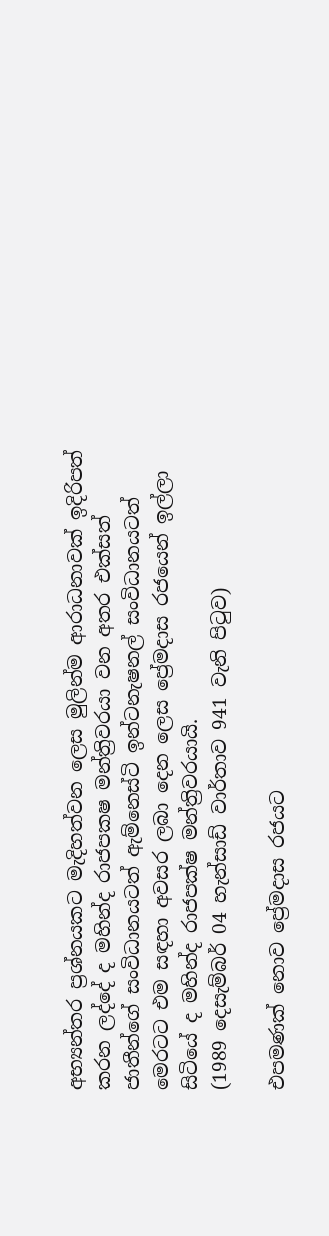අභ්‍යන්තර ප්‍රශ්නයකට මැදිහත්වන ලෙස මුලින්ම ආරාධනාවක් ඉදිරිපත් කරන ලද්දේ ද මහින්ද රාජපක‍ෂ මන්ත්‍රිවරයා වන අතර එක්සත් ජාතීන්ගේ සංවිධානයටත් ඇම්නෙස්ටි ඉන්ටනැෂනල් සංවිධානයටත් මෙරටට එම සඳහා අවසර ලබා දෙන ලෙස ප්‍රේමදාස රජයෙන් ඉල්ලා සිටියේ ද මහින්ද රාජපක්ෂ මන්ත්‍රිවරයායි.
(1989 දෙසැම්බර් 04 හැන්සාඩ් වාර්තාව 941 වැනි පිටුව)

එපමණක් නොව ප්‍රේමදාස රජයට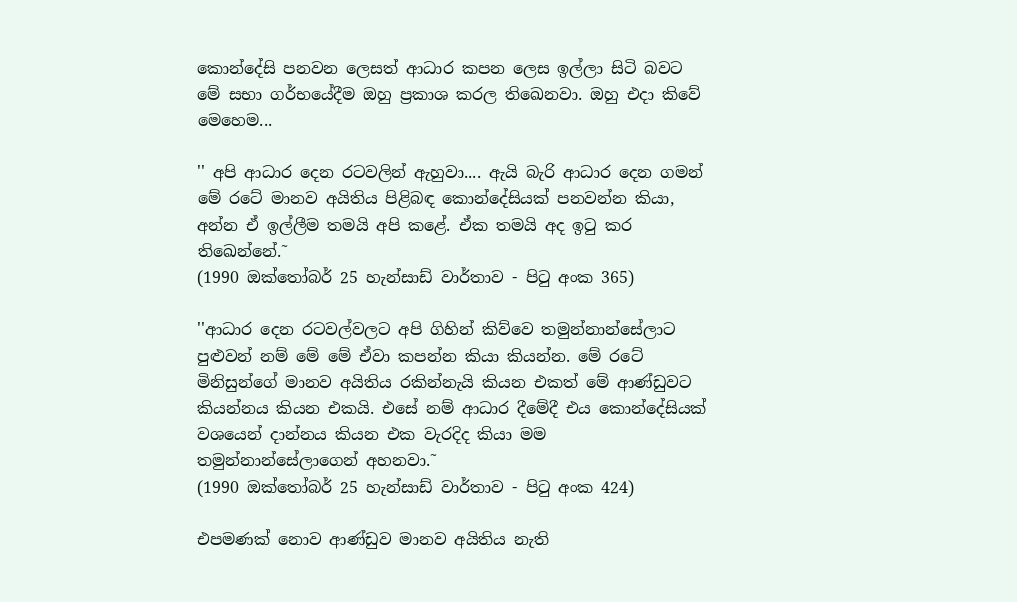කොන්දේසි පනවන ලෙසත් ආධාර කපන ලෙස ඉල්ලා සිටි බවට මේ සභා ගර්භයේදීම ඔහු ප්‍රකාශ කරල තිඛෙනවා. ඔහු එදා කිවේ මෙහෙම...

'' අපි ආධාර දෙන රටවලින් ඇහුවා.... ඇයි බැරි ආධාර දෙන ගමන් මේ රටේ මානව අයිතිය පිළිබඳ කොන්දේසියක් පනවන්න කියා, අන්න ඒ ඉල්ලීම තමයි අපි කළේ. ඒක තමයි අද ඉටු කර තිඛෙන්නේ.˜
(1990 ඔක්තෝබර් 25 හැන්සාඩ් වාර්තාව - පිටු අංක 365)

''ආධාර දෙන රටවල්වලට අපි ගිහින් කිව්වෙ තමුන්නාන්සේලාට පුළුවන් නම් මේ මේ ඒවා කපන්න කියා කියන්න. මේ රටේ මිනිසුන්ගේ මානව අයිතිය රකින්නැයි කියන එකත් මේ ආණ්ඩුවට කියන්නය කියන එකයි. එසේ නම් ආධාර දීමේදී එය කොන්දේසියක් වශයෙන් දාන්නය කියන එක වැරදිද කියා මම තමුන්නාන්සේලාගෙන් අහනවා.˜
(1990 ඔක්තෝබර් 25 හැන්සාඩ් වාර්තාව - පිටු අංක 424)

එපමණක් නොව ආණ්ඩුව මානව අයිතිය නැති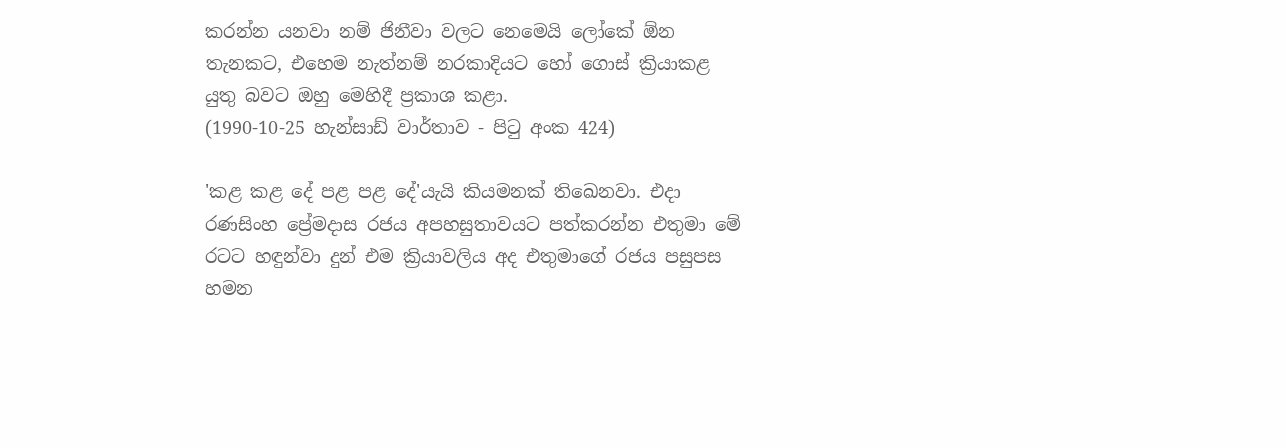කරන්න යනවා නම් ජිනීවා වලට නෙමෙයි ලෝකේ ඕන තැනකට, එහෙම නැත්නම් නරකාදියට හෝ ගොස් ක්‍රියාකළ යුතු බවට ඔහු මෙහිදී ප්‍රකාශ කළා.
(1990-10-25 හැන්සාඩ් වාර්තාව - පිටු අංක 424)

'කළ කළ දේ පළ පළ දේ'යැයි කියමනක් තිඛෙනවා. එදා රණසිංහ ප්‍රේමදාස රජය අපහසුතාවයට පත්කරන්න එතුමා මේ රටට හඳුන්වා දුන් එම ක්‍රියාවලිය අද එතුමාගේ රජය පසුපස හමන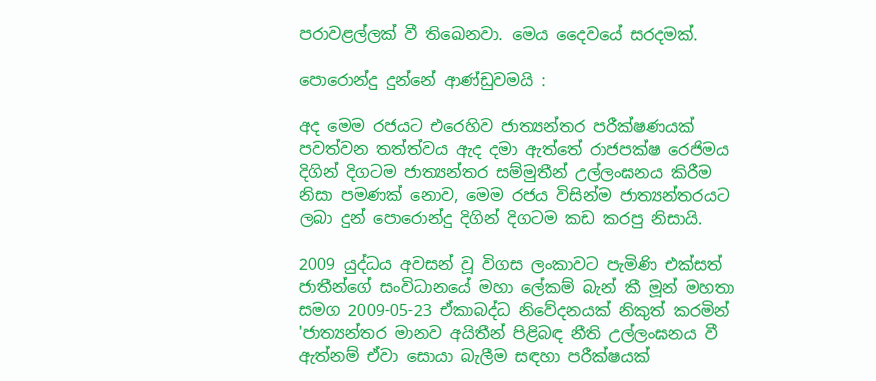පරාවළල්ලක් වී තිඛෙනවා. මෙය දෛවයේ සරදමක්.

පොරොන්දු දුන්නේ ආණ්ඩුවමයි :

අද මෙම රජයට එරෙහිව ජාත්‍යන්තර පරීක්ෂණයක් පවත්වන තත්ත්වය ඇද දමා ඇත්තේ රාජපක්ෂ රෙජිමය දිගින් දිගටම ජාත්‍යන්තර සම්මුතීන් උල්ලංඝනය කිරීම නිසා පමණක් නොව, මෙම රජය විසින්ම ජාත්‍යන්තරයට ලබා දුන් පොරොන්දු දිගින් දිගටම කඩ කරපු නිසායි.

2009 යුද්ධය අවසන් වූ විගස ලංකාවට පැමිණි එක්සත් ජාතීන්ගේ සංවිධානයේ මහා ලේකම් බැන් කී මූන් මහතා සමග 2009-05-23 ඒකාබද්ධ නිවේදනයක් නිකුත් කරමින් 'ජාත්‍යන්තර මානව අයිතීන් පිළිබඳ නීති උල්ලංඝනය වී ඇත්නම් ඒවා සොයා බැලීම සඳහා පරීක්ෂයක්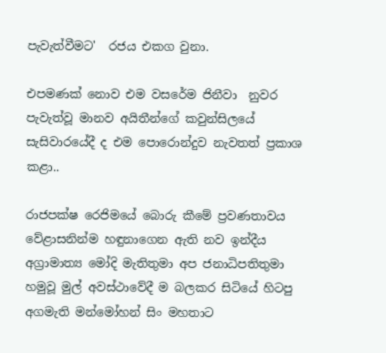පැවැත්වීමට'  රජය එකග වුනා.

එපමණක් නොව එම වසරේම ජිනීවා  නුවර පැවැත්වූ මානව අයිතීන්ගේ කවුන්සිලයේ සැසිවාරයේදී ද එම පොරොන්දුව නැවතත් ප්‍රකාශ කළා..

රාජපක්ෂ රෙජිමයේ බොරු කීමේ ප්‍රවණතාවය වේළාසනින්ම හඳුනාගෙන ඇති නව ඉන්දීය අග්‍රාමාත්‍ය මෝදි මැතිතුමා අප ජනාධිපතිතුමා හමුවූ මුල් අවස්ථාවේදී ම බලකර සිටියේ හිටපු අගමැති මන්මෝහන් සිං මහතාට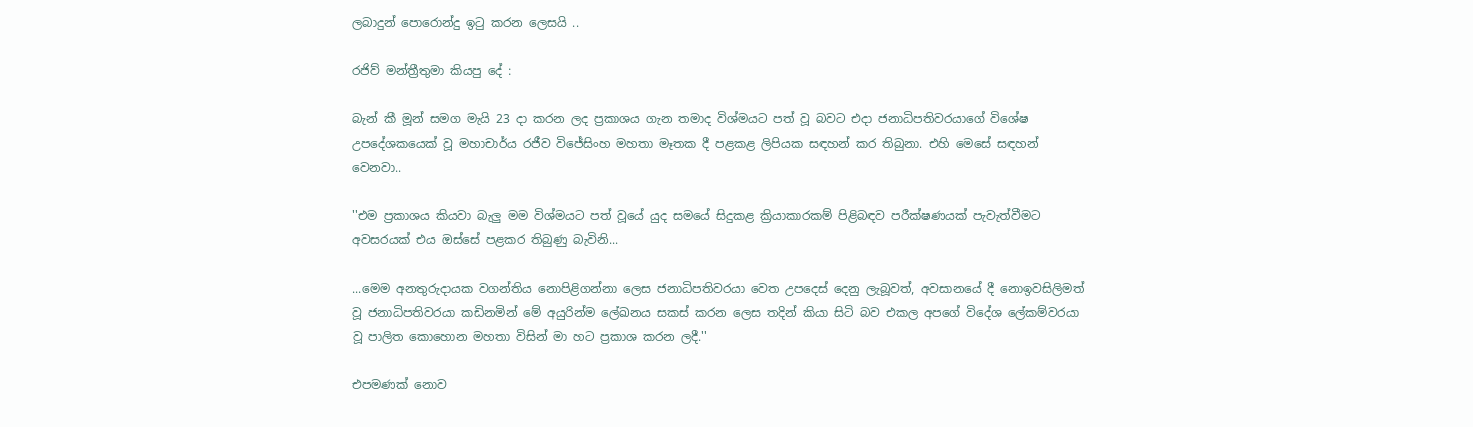ලබාදුන් පොරොන්දු ඉටු කරන ලෙසයි ..

රජිව් මන්ත්‍රීතුමා කියපු දේ :

බැන් කී මූන් සමග මැයි 23 දා කරන ලද ප්‍රකාශය ගැන තමාද විශ්මයට පත් වූ බවට එදා ජනාධිපතිවරයාගේ විශේෂ උපදේශකයෙක් වූ මහාචාර්ය රජීව විජේසිංහ මහතා මෑතක දී පළකළ ලිපියක සඳහන් කර තිබුනා. එහි මෙසේ සඳහන් වෙනවා..

''එම ප්‍රකාශය කියවා බැලු මම විශ්මයට පත් වූයේ යුද සමයේ සිදුකළ ක්‍රියාකාරකම් පිළිබඳව පරීක්ෂණයක් පැවැත්වීමට අවසරයක් එය ඔස්සේ පළකර තිබුණු බැවිනි...

...මෙම අනතුරුදායක වගන්තිය නොපිළිගන්නා ලෙස ජනාධිපතිවරයා වෙත උපදෙස් දෙනු ලැබූවත්, අවසානයේ දී නොඉවසිලිමත් වූ ජනාධිපතිවරයා කඩිනමින් මේ අයුරින්ම ලේඛනය සකස් කරන ලෙස තදින් කියා සිටි බව එකල අපගේ විදේශ ලේකම්වරයා වූ පාලිත කොහොන මහතා විසින් මා හට ප්‍රකාශ කරන ලදී.''

එපමණක් නොව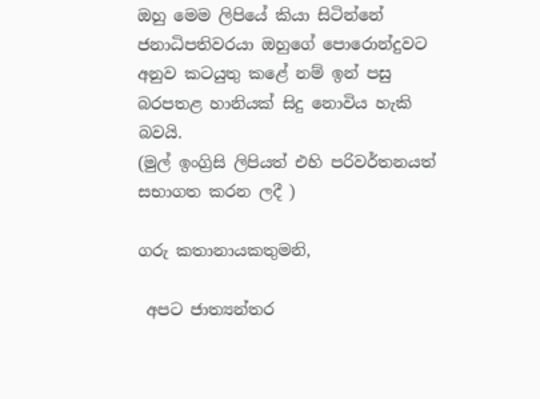ඔහු මෙම ලිපියේ කියා සිටින්නේ ජනාධිපතිවරයා ඔහුගේ පොරොන්දුවට අනුව කටයුතු කළේ නම් ඉන් පසු බරපතළ හානියක් සිදු නොවිය හැකි බවයි.
(මුල් ඉංග්‍රිසි ලිපියත් එහි පරිවර්තනයත් සභාගත කරන ලදී )

ගරු කතානායකතුමනි,

 අපට ජාත්‍යන්තර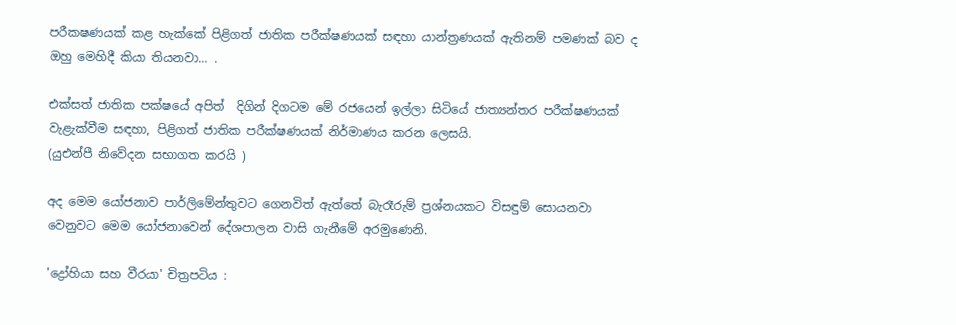පරීක‍ෂණයක් කළ හැක්කේ පිළිගත් ජාතික පරීක්ෂණයක් සඳහා යාන්ත්‍රණයක් ඇතිනම් පමණක් බව ද ඔහු මෙහිදී කියා තියනවා... .

එක්සත් ජාතික පක්ෂයේ අපිත්  දිගින් දිගටම මේ රජයෙන් ඉල්ලා සිටියේ ජාත්‍යන්තර පරීක්ෂණයක් වැළැක්වීම සඳහා, පිළිගත් ජාතික පරීක්ෂණයක් නිර්මාණය කරන ලෙසයි.
(යුඑන්පී නිවේදන සභාගත කරයි )

අද මෙම යෝජනාව පාර්ලිමේන්තුවට ගෙනවිත් ඇත්තේ බැරෑරුම් ප්‍රශ්නයකට විසඳුම් සොයනවා වෙනුවට මෙම යෝජනාවෙන් දේශපාලන වාසි ගැනීමේ අරමුණෙනි.

'ද්‍රෝහියා සහ වීරයා' චිත්‍රපටිය :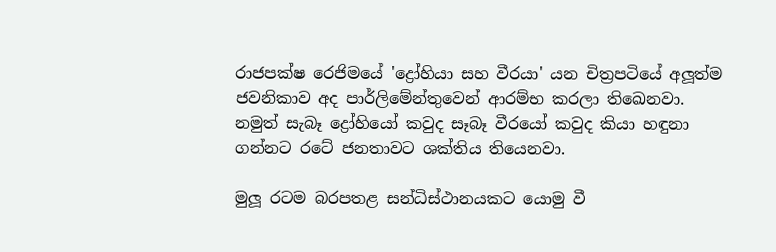රාජපක්ෂ රෙජිමයේ 'ද්‍රෝහියා සහ වීරයා' යන චිත්‍රපටියේ අලූත්ම ජවනිකාව අද පාර්ලිමේන්තුවෙන් ආරම්භ කරලා තිඛෙනවා. නමුත් සැබෑ ද්‍රෝහියෝ කවුද සෑබෑ වීරයෝ කවුද කියා හඳුනා ගන්නට රටේ ජනතාවට ශක්තිය තියෙනවා.

මුලූ රටම බරපතළ සන්ධිස්ථානයකට යොමු වී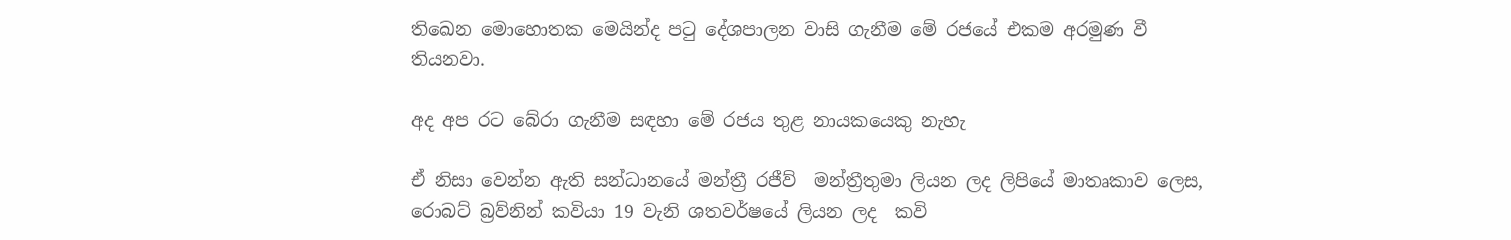තිඛෙන මොහොතක මෙයින්ද පටු දේශපාලන වාසි ගැනීම මේ රජයේ එකම අරමුණ වී තියනවා.

අද අප රට බේරා ගැනීම සඳහා මේ රජය තුළ නායකයෙකු නැහැ

ඒ නිසා වෙන්න ඇති සන්ධානයේ මන්ත්‍රී රජීව්  මන්ත්‍රීතුමා ලියන ලද ලිපියේ මාතෘකාව ලෙස, රොබට් බ්‍රව්නින් කවියා 19 වැනි ශතවර්ෂයේ ලියන ලද  කවි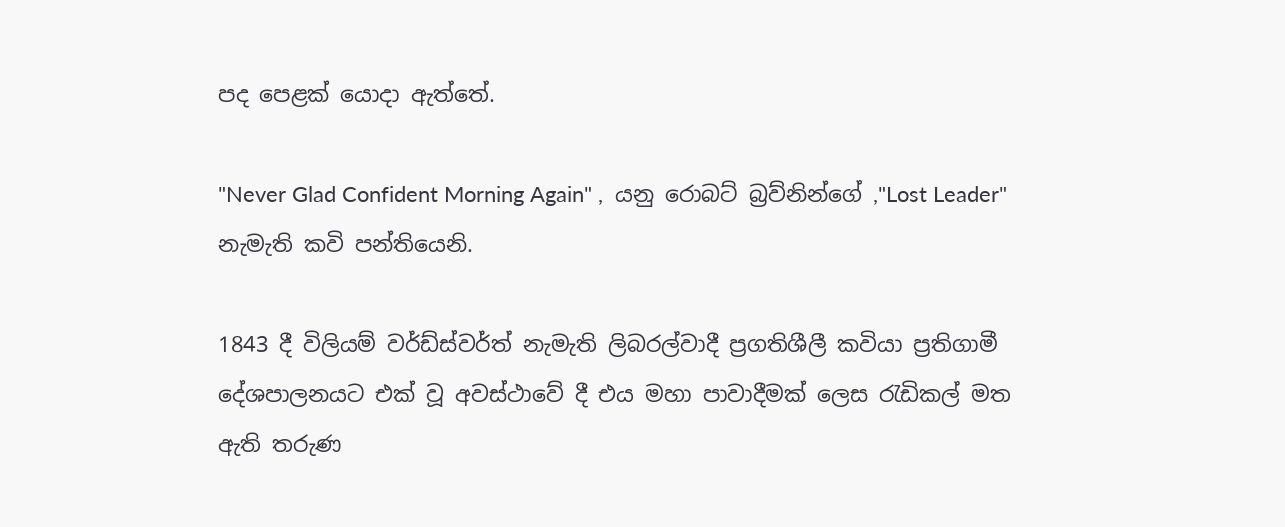පද පෙළක් යොදා ඇත්තේ.

"Never Glad Confident Morning Again" ,  යනු රොබට් බ්‍රව්නින්ගේ ,"Lost Leader" නැමැති කවි පන්තියෙනි.

1843 දී විලියම් වර්ඩ්ස්වර්ත් නැමැති ලිබරල්වාදී ප්‍රගතිශීලී කවියා ප්‍රතිගාමී දේශපාලනයට එක් වූ අවස්ථාවේ දී එය මහා පාවාදීමක් ලෙස රැඩිකල් මත ඇති තරුණ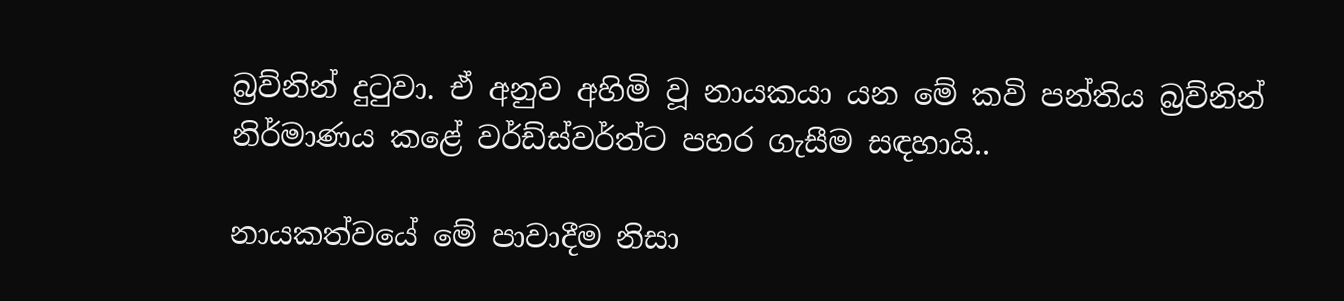බ්‍රව්නින් දුටුවා. ඒ අනුව අහිමි වූ නායකයා යන මේ කවි පන්තිය බ්‍රව්නින් නිර්මාණය කළේ වර්ඩ්ස්වර්ත්ට පහර ගැසීම සඳහායි..

නායකත්වයේ මේ පාවාදීම නිසා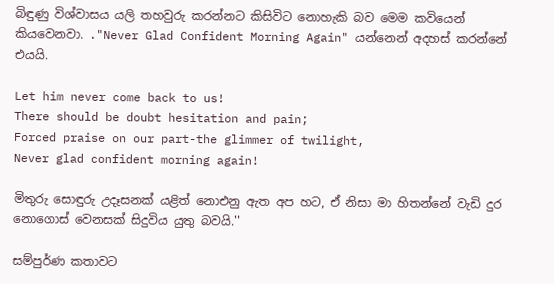බිඳුණු විශ්වාසය යලි තහවුරු කරන්නට කිසිවිට නොහැකි බව මෙම කවියෙන් කියවෙනවා. ."Never Glad Confident Morning Again" යන්නෙන් අදහස් කරන්නේ එයයි.

Let him never come back to us!
There should be doubt hesitation and pain;
Forced praise on our part-the glimmer of twilight,
Never glad confident morning again!

මිතුරු සොඳුරු උදෑසනක් යළිත් නොඑනු ඇත අප හට, ඒ නිසා මා හිතන්නේ වැඩි දුර නොගොස් වෙනසක් සිදුවිය යුතු බවයි.''

සම්පුර්ණ කතාවට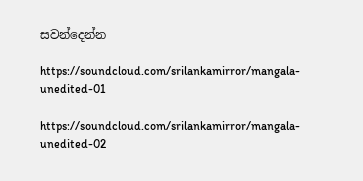සවන්දෙන්න

https://soundcloud.com/srilankamirror/mangala-unedited-01

https://soundcloud.com/srilankamirror/mangala-unedited-02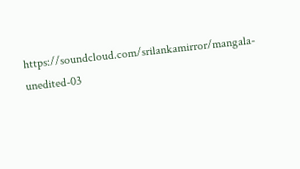https://soundcloud.com/srilankamirror/mangala-unedited-03